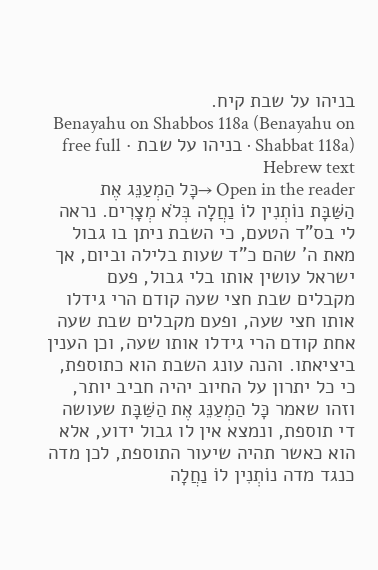בניהו על שבת קיח.
Benayahu on Shabbos 118a (Benayahu on Shabbat 118a) · בניהו על שבת · free full Hebrew text
Open in the reader →כָּל הַמְעַנֵּג אֶת הַשַּׁבָּת נוֹתְנִין לוֹ נַחֲלָה בְּלֹא מְצָרִים. נראה לי בס"ד הטעם, כי השבת ניתן בו גבול מאת ה' שהם כ"ד שעות בלילה וביום, אך ישראל עושין אותו בלי גבול, פעם מקבלים שבת חצי שעה קודם הרי גידלו אותו חצי שעה, ופעם מקבלים שבת שעה אחת קודם הרי גידלו אותו שעה, וכן הענין ביציאתו. והנה עונג השבת הוא כתוספת, כי כל יתרון על החיוב יהיה חביב יותר, וזהו שאמר כָּל הַמְעַנֵּג אֶת הַשַּׁבָּת שעושה די תוספת, ונמצא אין לו גבול ידוע, אלא הוא כאשר תהיה שיעור התוספת, לכן מדה כנגד מדה נוֹתְנִין לוֹ נַחֲלָה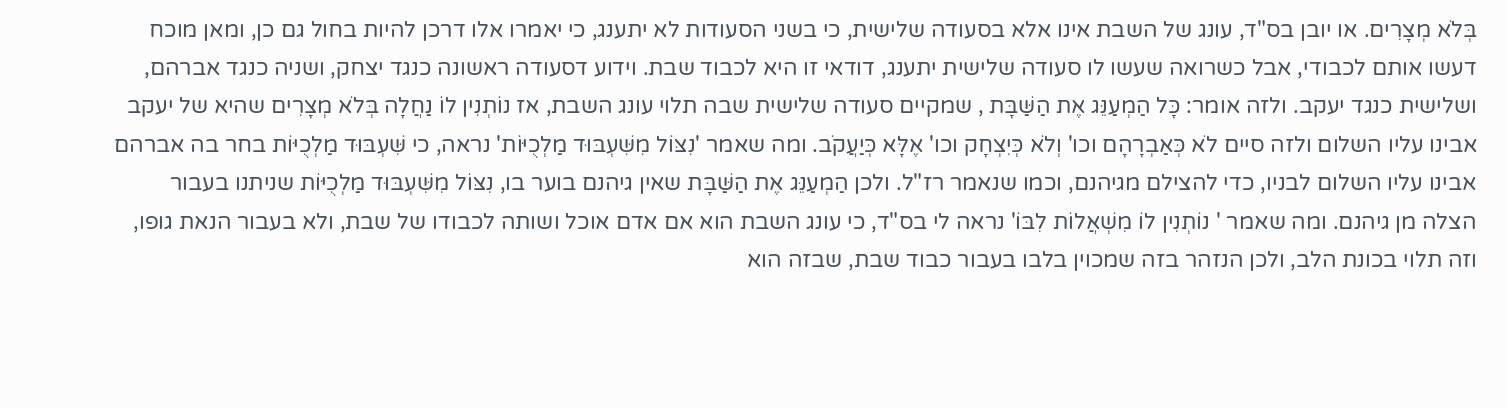בְּלֹא מְצָרִים. או יובן בס"ד, עונג של השבת אינו אלא בסעודה שלישית, כי בשני הסעודות לא יתענג, כי יאמרו אלו דרכן להיות בחול גם כן, ומאן מוכח דעשו אותם לכבודי, אבל כשרואה שעשו לו סעודה שלישית יתענג, דודאי זו היא לכבוד שבת. וידוע דסעודה ראשונה כנגד יצחק, ושניה כנגד אברהם, ושלישית כנגד יעקב. ולזה אומר: כָּל הַמְעַנֵּג אֶת הַשַּׁבָּת , שמקיים סעודה שלישית שבה תלוי עונג השבת, אז נוֹתְנִין לוֹ נַחֲלָה בְּלֹא מְצָרִים שהיא של יעקב אבינו עליו השלום ולזה סיים לֹא כְּאַבְרָהָם וכו' וְלֹא כְּיִצְחָק וכו' אֶלָּא כְּיַעֲקֹב. ומה שאמר 'נִצּוֹל מִשִּׁעְבּוּד מַלְכֻיּוֹת' נראה, כי שִּׁעְבּוּד מַלְכֻיּוֹת בחר בה אברהם אבינו עליו השלום לבניו, כדי להצילם מגיהנם, וכמו שנאמר רז"ל. ולכן הַמְעַנֵּג אֶת הַשַּׁבָּת שאין גיהנם בוער בו, נִצּוֹל מִשִּׁעְבּוּד מַלְכֻיּוֹת שניתנו בעבור הצלה מן גיהנם. ומה שאמר ' נוֹתְנִין לוֹ מִשְׁאֲלוֹת לִבּוֹ' נראה לי בס"ד, כי עונג השבת הוא אם אדם אוכל ושותה לכבודו של שבת, ולא בעבור הנאת גופו, וזה תלוי בכונת הלב, ולכן הנזהר בזה שמכוין בלבו בעבור כבוד שבת, שבזה הוא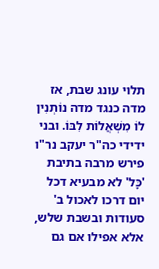תלוי עונג שבת, אז מדה כנגד מדה נוֹתְנִין לוֹ מִשְׁאֲלוֹת לִבּוֹ. ובני ידידי כה"ר יעקב נר"ו פירש מרבה בתיבת 'כָּל' לא מבעיא דכל יום דרכו לאכול ב' סעודות ובשבת שלש, אלא אפילו אם גם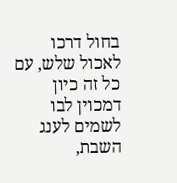בחול דרכו לאכול שלש, עם כל זה כיון דמכוין לבו לשמים לענג השבת,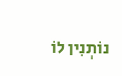נוֹתְנִין לוֹ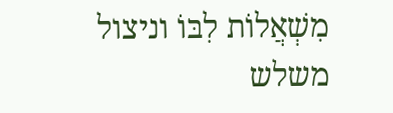מִשְׁאֲלוֹת לִבּוֹ וניצול משלש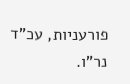פורעניות, עכ"ד נר"ו.